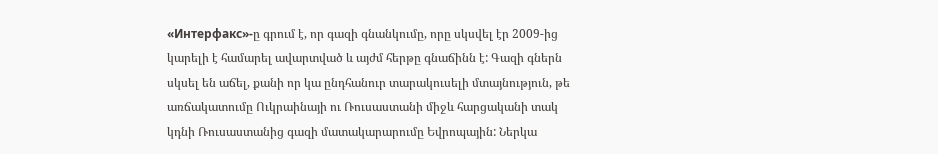«Интерфакс»-ը գրում է, որ գազի գնանկումը, որը սկսվել էր 2009-ից կարելի է համարել ավարտված և այժմ հերթը գնաճինն է: Գազի գներն սկսել են աճել, քանի որ կա ընդհանուր տարակուսելի մտայնություն, թե առճակատումը Ուկրաինայի ու Ռուսաստանի միջև հարցականի տակ կդնի Ռուսաստանից գազի մատակարարումը Եվրոպային: Ներկա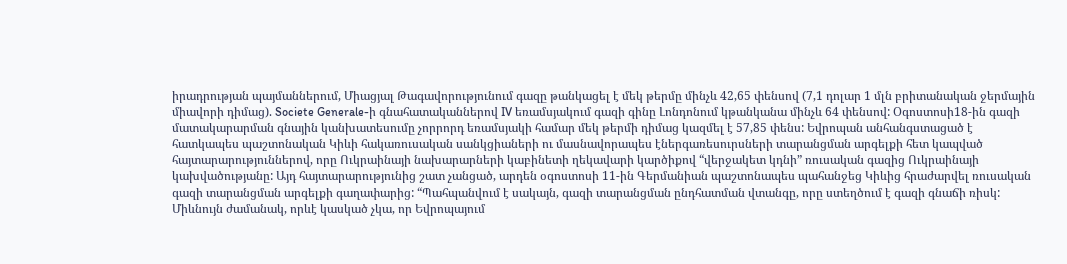իրադրության պայմաններում, Միացյալ Թագավորությունում գազը թանկացել է մեկ թերմը մինչև 42,65 փենսով (7,1 դոլար 1 մլն բրիտանական ջերմային միավորի դիմաց). Societe Generale-ի գնահատականներով IV եռամսյակում գազի գինը Լոնդոնում կթանկանա մինչև 64 փենսով: Օգոստոսի18-ին գազի մատակարարման գնային կանխատեսումը չորրորդ եռամսյակի համար մեկ թերմի դիմաց կազմել է 57,85 փենս: Եվրոպան անհանգստացած է հատկապես պաշտոնական Կիևի հակառուսական սանկցիաների ու մասնավորապես էներգառեսուրսների տարանցման արգելքի հետ կապված հայտարարություններով, որը Ուկրաինայի նախարարների կաբինետի ղեկավարի կարծիքով “վերջակետ կդնի” ռուսական գազից Ուկրաինայի կախվածությանը: Այդ հայտարարությունից շատ չանցած, արդեն օգոստոսի 11-ին Գերմանիան պաշտոնապես պահանջեց Կիևից հրաժարվել ռուսական գազի տարանցման արգելքի գաղափարից: “Պահպանվում է սակայն, գազի տարանցման ընդհատման վտանգը, որը ստեղծում է գազի գնաճի ռիսկ: Միևնույն ժամանակ, որևէ կասկած չկա, որ Եվրոպայում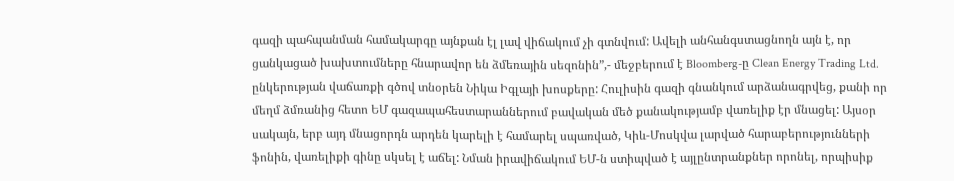գազի պահպանման համակարգը այնքան էլ լավ վիճակում չի գտնվում: Ավելի անհանգստացնողն այն է, որ ցանկացած խախտումները հնարավոր են ձմեռային սեզոնին”,- մեջբերում է Bloomberg-ը Clean Energy Trading Ltd. ընկերության վաճառքի գծով տնօրեն Նիկա Իգլայի խոսքերը: Հուլիսին գազի գնանկում արձանագրվեց, քանի որ մեղմ ձմռանից հետո ԵՄ գազապահեստարաններում բավական մեծ քանակությամբ վառելիք էր մնացել: Այսօր սակայն, երբ այդ մնացորդն արդեն կարելի է համարել սպառված, Կիև-Մոսկվա լարված հարաբերությունների ֆոնին, վառելիքի գինը սկսել է աճել: Նման իրավիճակում ԵՄ-ն ստիպված է այլընտրանքներ որոնել, որպիսիք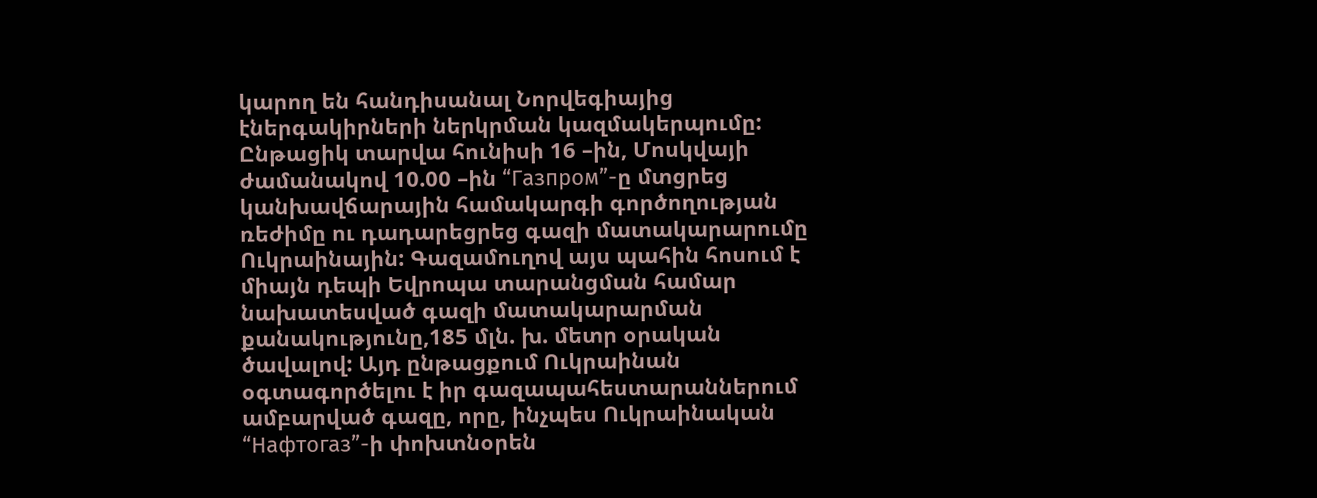կարող են հանդիսանալ Նորվեգիայից էներգակիրների ներկրման կազմակերպումը: Ընթացիկ տարվա հունիսի 16 –ին, Մոսկվայի ժամանակով 10.00 –ին “Газпром”-ը մտցրեց կանխավճարային համակարգի գործողության ռեժիմը ու դադարեցրեց գազի մատակարարումը Ուկրաինային: Գազամուղով այս պահին հոսում է միայն դեպի Եվրոպա տարանցման համար նախատեսված գազի մատակարարման քանակությունը,185 մլն. խ. մետր օրական ծավալով: Այդ ընթացքում Ուկրաինան օգտագործելու է իր գազապահեստարաններում ամբարված գազը, որը, ինչպես Ուկրաինական “Нафтогаз”-ի փոխտնօրեն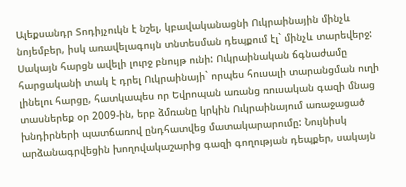Ալեքսանդր Տոդիյչուկն է նշել, կբավականացնի Ուկրաինային մինչև նոյեմբեր, իսկ առավելագույն տնտեսման դեպքում էլ` մինչև տարեվերջ: Սակայն հարցն ավելի լուրջ բնույթ ունի: Ուկրաինական ճգնաժամը հարցականի տակ է դրել Ուկրաինայի` որպես հուսալի տարանցման ուղի լինելու հարցը, հատկապես որ Եվրոպան առանց ռուսական գազի մնաց տասներեք օր 2009-ին, երբ ձմռանը կրկին Ուկրաինայում առաջացած խնդիրների պատճառով ընդհատվեց մատակարարումը: Նույնիսկ արձանագրվեցին խողովակաշարից գազի գողության դեպքեր, սակայն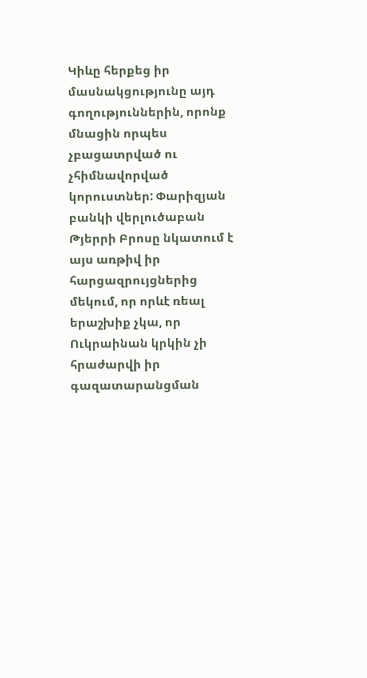Կիևը հերքեց իր մասնակցությունը այդ գողություններին, որոնք մնացին որպես չբացատրված ու չհիմնավորված կորուստներ: Փարիզյան բանկի վերլուծաբան Թյերրի Բրոսը նկատում է այս առթիվ իր հարցազրույցներից մեկում, որ որևէ ռեալ երաշխիք չկա, որ Ուկրաինան կրկին չի հրաժարվի իր գազատարանցման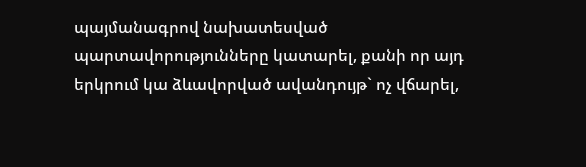պայմանագրով նախատեսված պարտավորությունները կատարել, քանի որ այդ երկրում կա ձևավորված ավանդույթ` ոչ վճարել,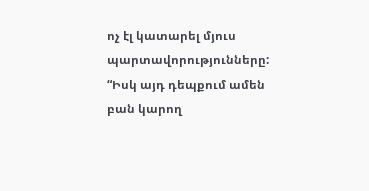ոչ էլ կատարել մյուս պարտավորությունները: “Իսկ այդ դեպքում ամեն բան կարող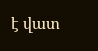է վատ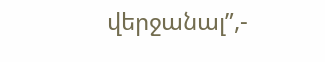վերջանալ”,-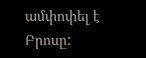ամփոփել է Բրոսը: